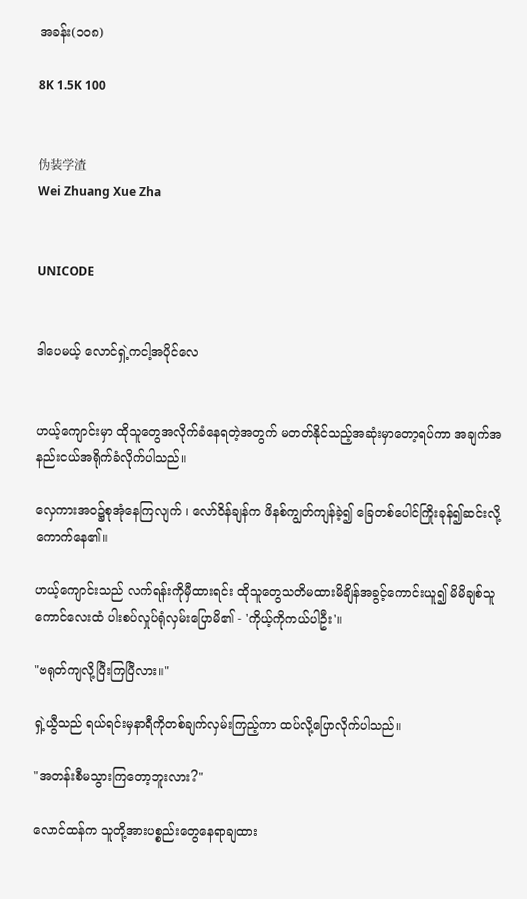အခန်း(၁၀၈)

8K 1.5K 100


伪装学渣
Wei Zhuang Xue Zha


UNICODE


ဒါပေမယ့် လောင်ရှဲ့ကငါ့အပိုင်လေ


ဟယ့်ကျောင်းမှာ ထိုသူတွေအလိုက်ခံနေရတဲ့အတွက် မတတ်နိုင်သည့်အဆုံးမှာတော့ရပ်ကာ အချက်အနည်းငယ်အရိုက်ခံလိုက်ပါသည်။

လှေကားအဝ၌စုအုံနေကြလျက် ၊ လော်ဝိန်ချန်က ဖိနစ်ကျွတ်ကျန်ခဲ့၍ ခြေတစ်ပေါင်ကြိုးခုန်၍ဆင်းလို့ကောက်နေ၏။

ဟယ့်ကျောင်းသည် လက်ရန်းကိုမှီထားရင်း ထိုသူတွေသတိမထားမိချိန်အခွင့်ကောင်းယူ၍ မိမိချစ်သူကောင်လေးထံ ပါးစပ်လှုပ်ရုံလှမ်းပြောမိ၏ - 'ကိုယ့်ကိုကယ်ပါဦး'။

"ဗရုတ်ကျလို့ပြီးကြပြီလား။"

ရှဲ့ယွီသည် ရယ်ရင်းမှနာရီကိုတစ်ချက်လှမ်းကြည့်ကာ ထပ်လို့ပြောလိုက်ပါသည်။

"အတန်းစီမသွားကြတော့ဘူးလား?"

လောင်ထန်က သူတို့အားပစ္စည်းတွေနေရာချထား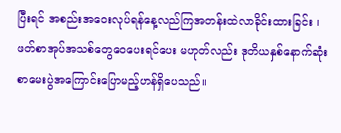ပြီးရင် အစည်းအဝေးလုပ်ရန်နေ့လည်ကြအတန်းထဲလာခိုင်းထားခြင်း ၊ ဖတ်စာအုပ်အသစ်တွေဝေပေးရင်ပေး မဟုတ်လည်း ဒုတိယနှစ်နောက်ဆုံးစာမေးပွဲအကြောင်းပြောမည့်ဟန်ရှိပေသည်။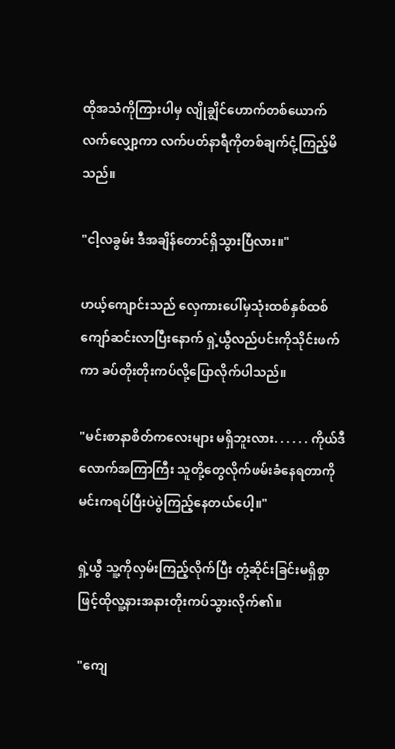ထိုအသံကိုကြားပါမှ လျိုချွိင်ဟောက်တစ်ယောက်လက်လျှော့ကာ လက်ပတ်နာရီကိုတစ်ချက်ငုံ့ကြည့်မိသည်။

"ငါ့လခွမ်း ဒီအချိန်တောင်ရှိသွားပြီလား။"

ဟယ့်ကျောင်းသည် လှေကားပေါ်မှသုံးထစ်နှစ်ထစ်ကျော်ဆင်းလာပြီးနောက် ရှဲ့ယွီလည်ပင်းကိုသိုင်းဖက်ကာ ခပ်တိုးတိုးကပ်လို့ပြောလိုက်ပါသည်။

"မင်းစာနာစိတ်ကလေးများ မရှိဘူးလား. . . . . . ကိုယ်ဒီလောက်အကြာကြီး သူတို့တွေလိုက်ဖမ်းခံနေရတာကို မင်းကရပ်ပြီးပဲပွဲကြည့်နေတယ်ပေါ့။"

ရှဲ့ယွီ သူ့ကိုလှမ်းကြည့်လိုက်ပြီး တုံ့ဆိုင်းခြင်းမရှိစွာဖြင့်ထိုလူ့နားအနားတိုးကပ်သွားလိုက်၏။

"ကျေ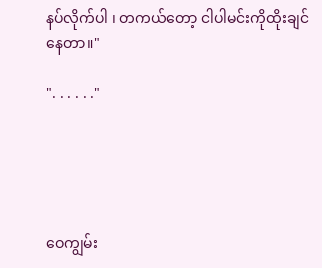နပ်လိုက်ပါ ၊ တကယ်တော့ ငါပါမင်းကိုထိုးချင်နေတာ။"

". . . . . ."





ဝေကျွမ်း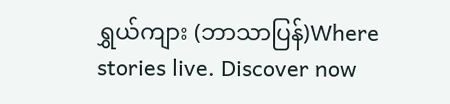ရွှယ်ကျား (ဘာသာပြန်)Where stories live. Discover now